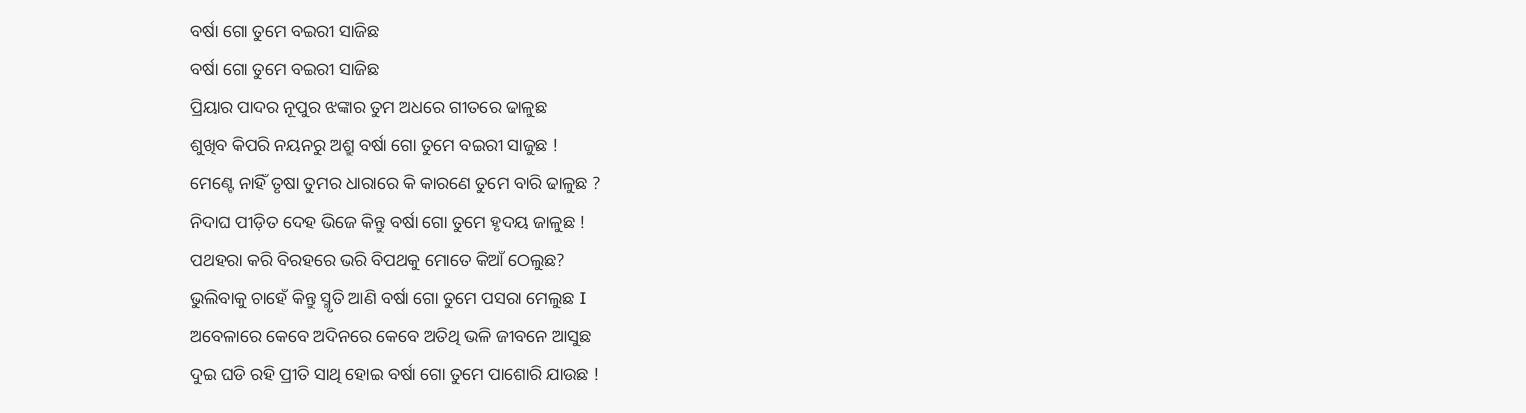ବର୍ଷା ଗୋ ତୁମେ ବଇରୀ ସାଜିଛ
ବର୍ଷା ଗୋ ତୁମେ ବଇରୀ ସାଜିଛ
ପ୍ରିୟାର ପାଦର ନୂପୁର ଝଙ୍କାର ତୁମ ଅଧରେ ଗୀତରେ ଢାଳୁଛ
ଶୁଖିବ କିପରି ନୟନରୁ ଅଶ୍ରୁ ବର୍ଷା ଗୋ ତୁମେ ବଇରୀ ସାଜୁଛ !
ମେଣ୍ଟେ ନାହିଁ ତୃଷା ତୁମର ଧାରାରେ କି କାରଣେ ତୁମେ ବାରି ଢାଳୁଛ ?
ନିଦାଘ ପୀଡ଼ିତ ଦେହ ଭିଜେ କିନ୍ତୁ ବର୍ଷା ଗୋ ତୁମେ ହୃଦୟ ଜାଳୁଛ !
ପଥହରା କରି ବିରହରେ ଭରି ବିପଥକୁ ମୋତେ କିଆଁ ଠେଲୁଛ?
ଭୁଲିବାକୁ ଚାହେଁ କିନ୍ତୁ ସ୍ମୃତି ଆଣି ବର୍ଷା ଗୋ ତୁମେ ପସରା ମେଲୁଛ I
ଅବେଳାରେ କେବେ ଅଦିନରେ କେବେ ଅତିଥି ଭଳି ଜୀବନେ ଆସୁଛ
ଦୁଇ ଘଡି ରହି ପ୍ରୀତି ସାଥି ହୋଇ ବର୍ଷା ଗୋ ତୁମେ ପାଶୋରି ଯାଉଛ !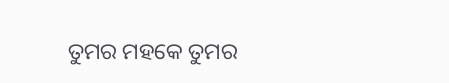ତୁମର ମହକେ ତୁମର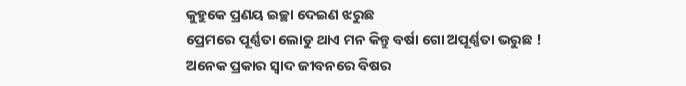କୁହୁକେ ପ୍ରଣୟ ଇଚ୍ଛା ଦେଇଣ ଝରୁଛ
ପ୍ରେମରେ ପୂର୍ଣ୍ଣତା ଲୋଡୁ ଥାଏ ମନ କିନ୍ତୁ ବର୍ଷା ଗୋ ଅପୂର୍ଣ୍ଣତା ଭରୁଛ !
ଅନେକ ପ୍ରକାର ସ୍ଵାଦ ଜୀବନରେ ବିଷର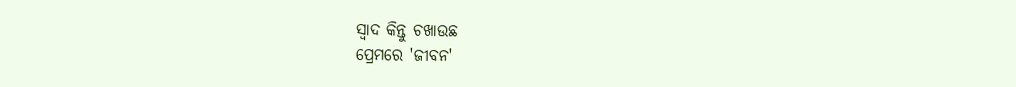ସ୍ଵାଦ କିନ୍ତୁ ଚଖାଉଛ
ପ୍ରେମରେ 'ଜୀବନ'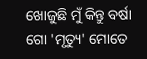ଖୋଜୁଛି ମୁଁ କିନ୍ତୁ ବର୍ଷା ଗୋ 'ମୃତ୍ୟୁ' ମୋତେ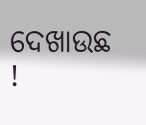ଦେଖାଉଛ !